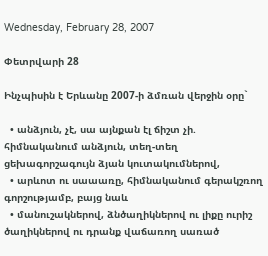Wednesday, February 28, 2007

Փետրվարի 28

Ինչպիսին է Երևանը 2007-ի ձմռան վերջին օրը`

  • անձյուն, չէ, սա այնքան էլ ճիշտ չի. հիմնականում անձյուն, տեղ-տեղ ցեխագորշագույն ձյան կուտակումներով,
  • արևոտ ու սաաառը, հիմնականում գերակշռող գորշությամբ, բայց նաև
  • մանուշակներով, ձնծաղիկներով ու լիքը ուրիշ ծաղիկներով ու դրանք վաճառող սառած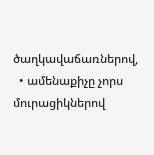ծաղկավաճառներով,
  • ամենաքիչը չորս մուրացիկներով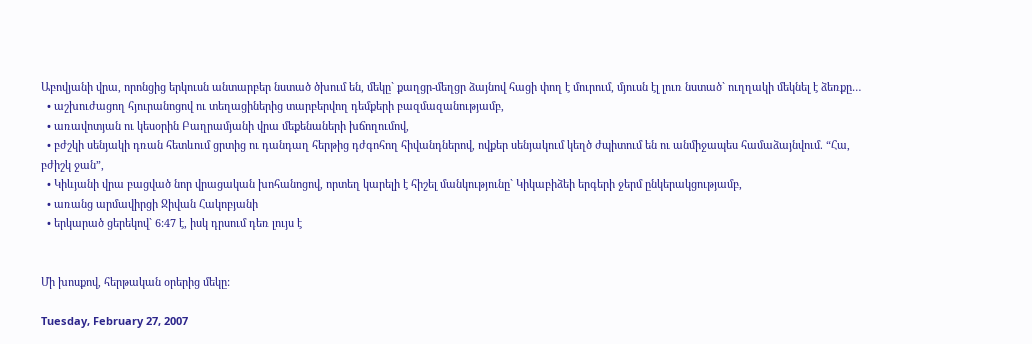Աբովյանի վրա, որոնցից երկուսն անտարբեր նստած ծխում են, մեկը` քաղցր-մեղցր ձայնով հացի փող է մուրում, մյուսն էլ լուռ նստած` ուղղակի մեկնել է ձեռքը…
  • աշխուժացող հյուրանոցով ու տեղացիներից տարբերվող դեմքերի բազմազանությամբ,
  • առավոտյան ու կեսօրին Բաղրամյանի վրա մեքենաների խճողումով,
  • բժշկի սենյակի դռան հետևում ցրտից ու դանդաղ հերթից դժգոհող հիվանդներով, ովքեր սենյակում կեղծ ժպիտում են ու անմիջապես համաձայնվում. “Հա, բժիշկ ջան”,
  • Կիևյանի վրա բացված նոր վրացական խոհանոցով, որտեղ կարելի է հիշել մանկությունը` Կիկաբիձեի երգերի ջերմ ընկերակցությամբ,
  • առանց արմավիրցի Ջիվան Հակոբյանի
  • երկարած ցերեկով` 6:47 է, իսկ դրսում դեռ լույս է


Մի խոսքով, հերթական օրերից մեկը:

Tuesday, February 27, 2007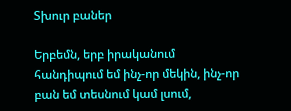Տխուր բաներ

Երբեմն, երբ իրականում հանդիպում եմ ինչ-որ մեկին, ինչ-որ բան եմ տեսնում կամ լսում,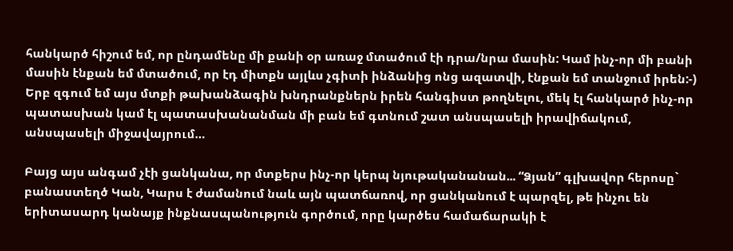հանկարծ հիշում եմ, որ ընդամենը մի քանի օր առաջ մտածում էի դրա/նրա մասին: Կամ ինչ-որ մի բանի մասին էնքան եմ մտածում, որ էդ միտքն այլևս չգիտի ինձանից ոնց ազատվի, էնքան եմ տանջում իրեն:-) Երբ զգում եմ այս մտքի թախանձագին խնդրանքներն իրեն հանգիստ թողնելու, մեկ էլ հանկարծ ինչ-որ պատասխան կամ էլ պատասխանանման մի բան եմ գտնում շատ անսպասելի իրավիճակում, անսպասելի միջավայրում…

Բայց այս անգամ չէի ցանկանա, որ մտքերս ինչ-որ կերպ նյութականանան... “Ձյան” գլխավոր հերոսը` բանաստեղծ Կան, Կարս է ժամանում նաև այն պատճառով, որ ցանկանում է պարզել, թե ինչու են երիտասարդ կանայք ինքնասպանություն գործում, որը կարծես համաճարակի է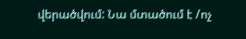վերածվում: Նա մտածում է /ոչ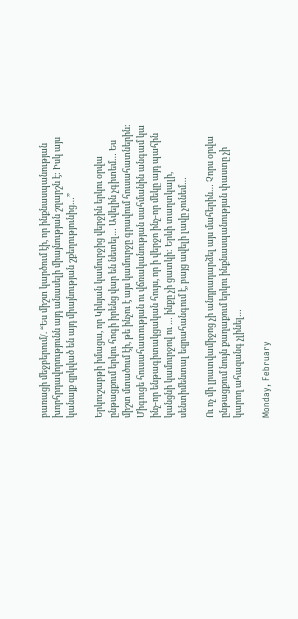բառացի մեջբերում/. “Ես միշտ կարծում էի, որ ինքնասպանության խորհրդավորությունն այդ անասելի միայնության շղարշն է: Իսկ այս կանայք զրկված են այդ միայնության շքեղությունից…”

Երկուշաբթի իմացա, որ Կիևյան կամուրջից վերջին երկու օրվա ընթացքում երկու հոգի իրենց վար են նետել… Ավելին չգիտեմ… Ես միշտ մտածում էի, թե ինչու է այս կամուրջը գրավում հուսահատներին: Միգուցե հուսահատության ու վճռականության սահմանին անգամ կա ինչ-որ ենթագիտակցական հույս, որ ի վերջո ինչ-որ մեկը այդ պահին կանցնի կամուրջով ու … ինքը չի ցատկի: Երևի տաղտկալի, սենտիմենտալ եզրահանգում է, բայց ավելի լավը չունեմ…

Ու ոչ մի լրատվամիջոց չի անդրադարձել այս մահերին… Չորս օրվա ընթացքում նույն քաղաքում երկու ինքնասպանության փաստը չի կարող ահազանգ չլինել…

Monday, February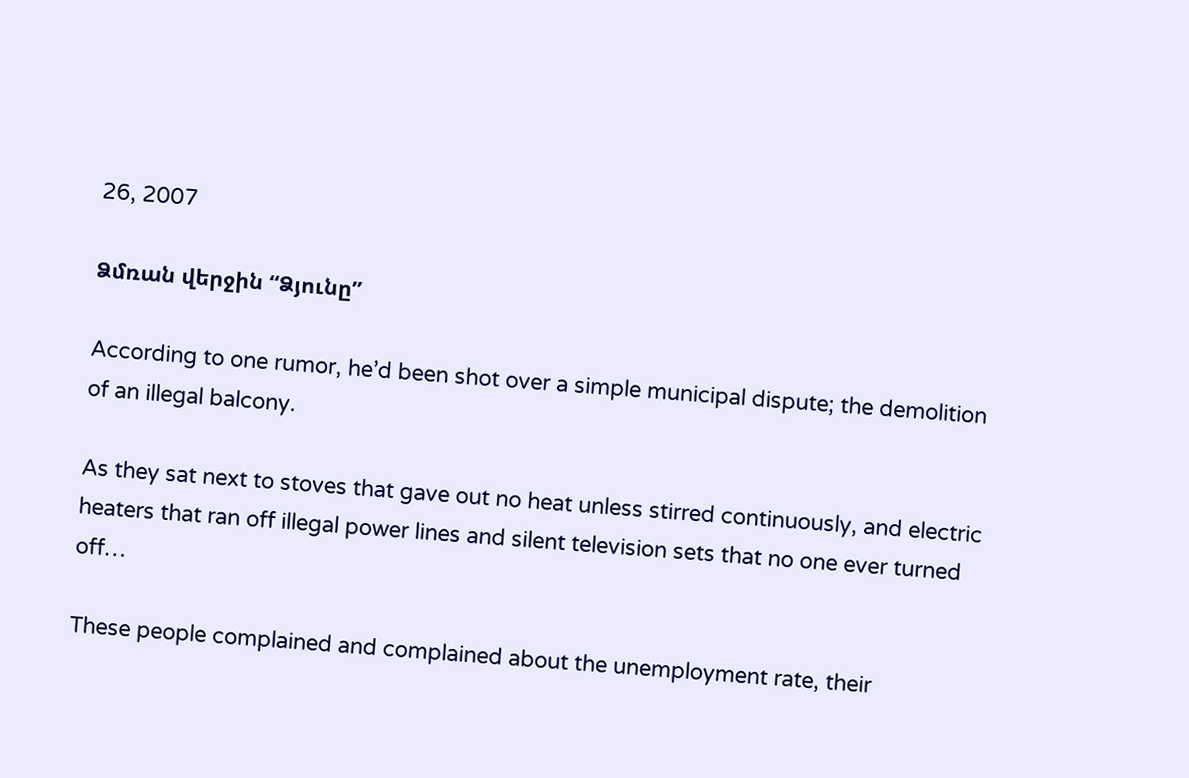26, 2007

Ձմռան վերջին “Ձյունը”

According to one rumor, he’d been shot over a simple municipal dispute; the demolition of an illegal balcony.

As they sat next to stoves that gave out no heat unless stirred continuously, and electric heaters that ran off illegal power lines and silent television sets that no one ever turned off…

These people complained and complained about the unemployment rate, their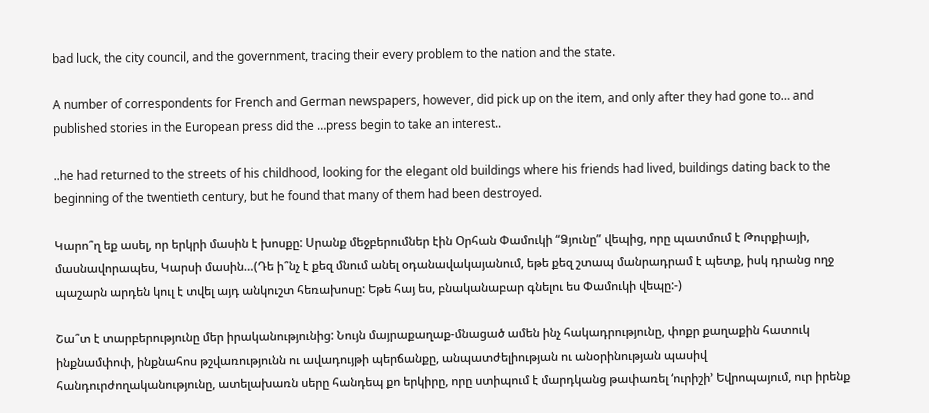bad luck, the city council, and the government, tracing their every problem to the nation and the state.

A number of correspondents for French and German newspapers, however, did pick up on the item, and only after they had gone to… and published stories in the European press did the …press begin to take an interest..

..he had returned to the streets of his childhood, looking for the elegant old buildings where his friends had lived, buildings dating back to the beginning of the twentieth century, but he found that many of them had been destroyed.

Կարո՞ղ եք ասել, որ երկրի մասին է խոսքը: Սրանք մեջբերումներ էին Օրհան Փամուկի “Ձյունը” վեպից, որը պատմում է Թուրքիայի, մասնավորապես, Կարսի մասին…(Դե ի՞նչ է քեզ մնում անել օդանավակայանում, եթե քեզ շտապ մանրադրամ է պետք, իսկ դրանց ողջ պաշարն արդեն կուլ է տվել այդ անկուշտ հեռախոսը: Եթե հայ ես, բնականաբար գնելու ես Փամուկի վեպը:-)

Շա՞տ է տարբերությունը մեր իրականությունից: Նույն մայրաքաղաք-մնացած ամեն ինչ հակադրությունը, փոքր քաղաքին հատուկ ինքնամփոփ, ինքնահոս թշվառությունն ու ավադույթի պերճանքը, անպատժելիության ու անօրինության պասիվ հանդուրժողականությունը, ատելախառն սերը հանդեպ քո երկիրը, որը ստիպում է մարդկանց թափառել ‘ուրիշի’ Եվրոպայում, ուր իրենք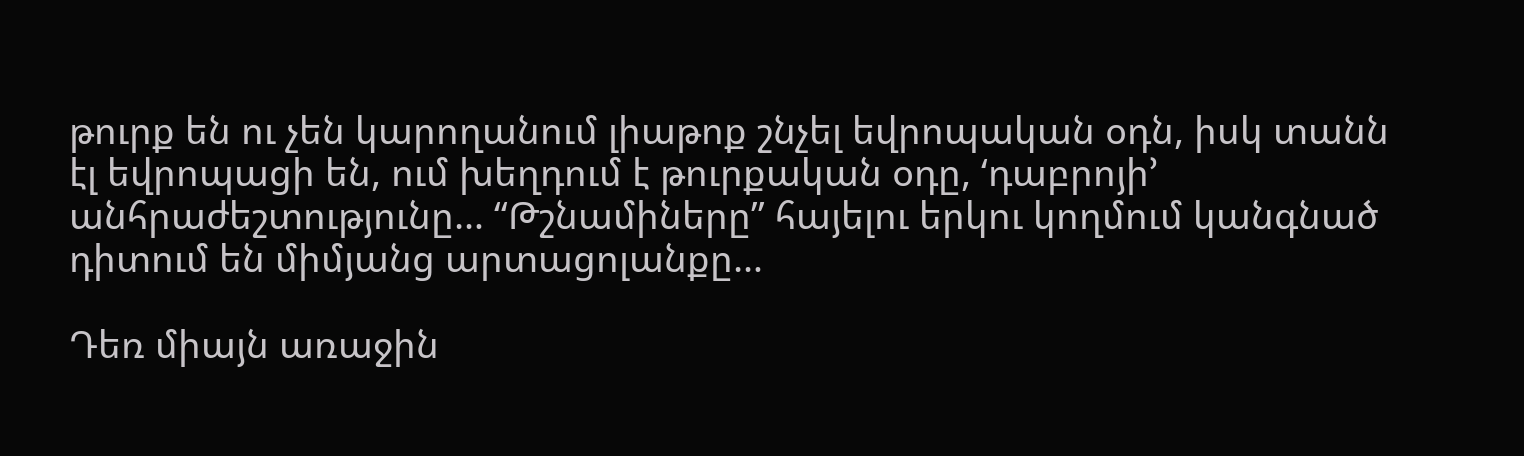թուրք են ու չեն կարողանում լիաթոք շնչել եվրոպական օդն, իսկ տանն էլ եվրոպացի են, ում խեղդում է թուրքական օդը, ‘դաբրոյի’ անհրաժեշտությունը… “Թշնամիները” հայելու երկու կողմում կանգնած դիտում են միմյանց արտացոլանքը…

Դեռ միայն առաջին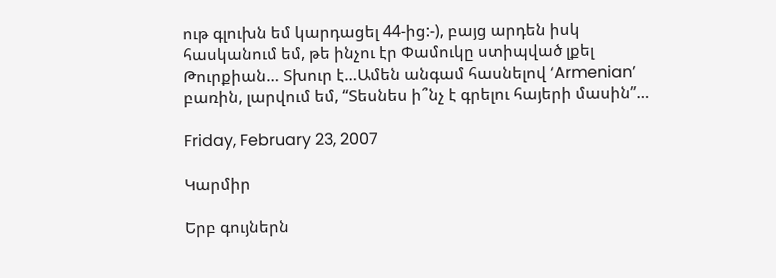ութ գլուխն եմ կարդացել 44-ից:-), բայց արդեն իսկ հասկանում եմ, թե ինչու էր Փամուկը ստիպված լքել Թուրքիան… Տխուր է…Ամեն անգամ հասնելով ‘Armenian’ բառին, լարվում եմ, “Տեսնես ի՞նչ է գրելու հայերի մասին”…

Friday, February 23, 2007

Կարմիր

Երբ գույներն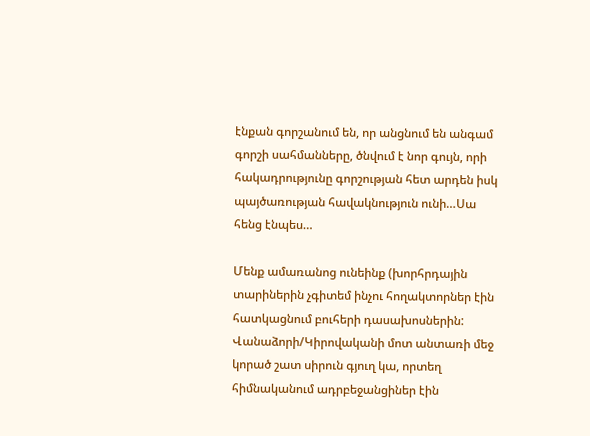էնքան գորշանում են, որ անցնում են անգամ գորշի սահմանները, ծնվում է նոր գույն, որի հակադրությունը գորշության հետ արդեն իսկ պայծառության հավակնություն ունի…Սա հենց էնպես…

Մենք ամառանոց ունեինք (խորհրդային տարիներին չգիտեմ ինչու հողակտորներ էին հատկացնում բուհերի դասախոսներին: Վանաձորի/Կիրովականի մոտ անտառի մեջ կորած շատ սիրուն գյուղ կա, որտեղ հիմնականում ադրբեջանցիներ էին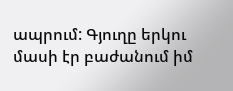ապրում: Գյուղը երկու մասի էր բաժանում իմ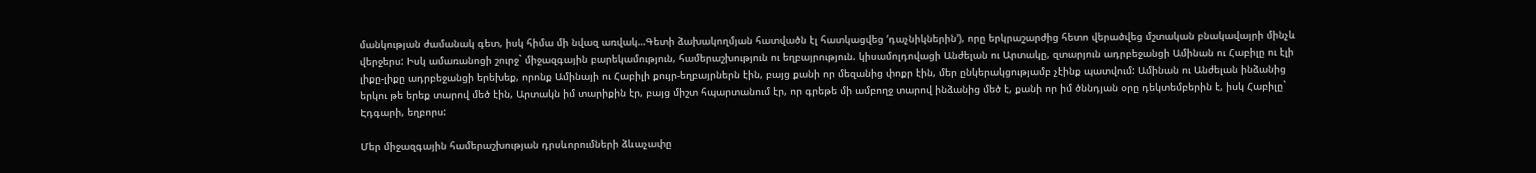մանկության ժամանակ գետ, իսկ հիմա մի նվազ առվակ…Գետի ձախակողմյան հատվածն էլ հատկացվեց ‘դաչնիկներին’), որը երկրաշարժից հետո վերածվեց մշտական բնակավայրի մինչև վերջերս: Իսկ ամառանոցի շուրջ` միջազգային բարեկամություն, համերաշխություն ու եղբայրություն. կիսամոլդովացի Անժելան ու Արտակը, զտարյուն ադրբեջանցի Ամինան ու Հաբիլը ու էլի լիքը-լիքը ադրբեջանցի երեխեք, որոնք Ամինայի ու Հաբիլի քույր-եղբայրներն էին, բայց քանի որ մեզանից փոքր էին, մեր ընկերակցությամբ չէինք պատվում: Ամինան ու Անժելան ինձանից երկու թե երեք տարով մեծ էին, Արտակն իմ տարիքին էր, բայց միշտ հպարտանում էր, որ գրեթե մի ամբողջ տարով ինձանից մեծ է, քանի որ իմ ծննդյան օրը դեկտեմբերին է, իսկ Հաբիլը` Էդգարի, եղբորս:

Մեր միջազգային համերաշխության դրսևորումների ձևաչափը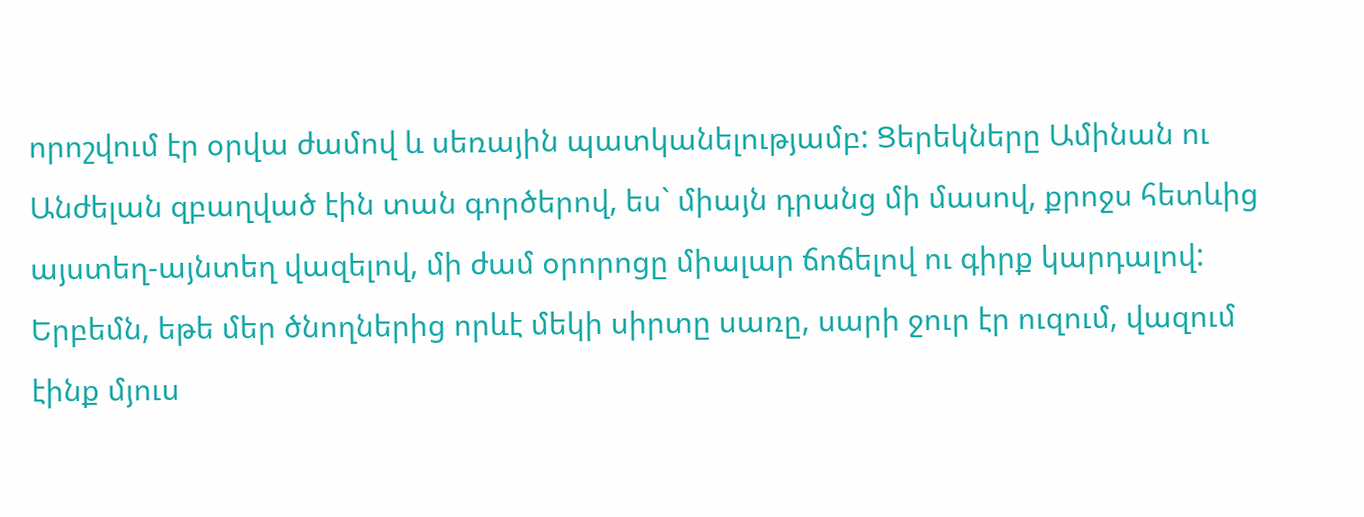որոշվում էր օրվա ժամով և սեռային պատկանելությամբ: Ցերեկները Ամինան ու Անժելան զբաղված էին տան գործերով, ես` միայն դրանց մի մասով, քրոջս հետևից այստեղ-այնտեղ վազելով, մի ժամ օրորոցը միալար ճոճելով ու գիրք կարդալով: Երբեմն, եթե մեր ծնողներից որևէ մեկի սիրտը սառը, սարի ջուր էր ուզում, վազում էինք մյուս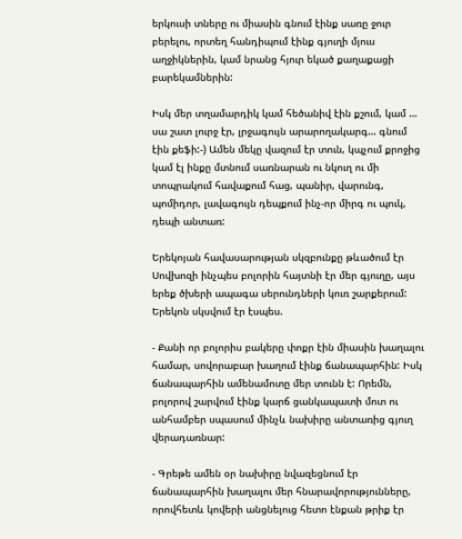երկուսի տները ու միասին գնում էինք սառը ջուր բերելու, որտեղ հանդիպում էինք գյուղի մյուս աղջիկներին, կամ նրանց հյուր եկած քաղաքացի բարեկամներին:

Իսկ մեր տղամարդիկ կամ հեծանիվ էին քշում, կամ … սա շատ լուրջ էր, լրջագույն արարողակարգ… գնում էին քեֆի:-) Ամեն մեկը վազում էր տուն, կպչում քրոջից կամ էլ ինքը մտնում սառնարան ու նկուղ ու մի տոպրակում հավաքում հաց, պանիր, վարունգ, պոմիդոր, լավագույն դեպքում ինչ-որ միրգ ու պուկ, դեպի անտառ:

Երեկոյան հավասարության սկզբունքը թևածում էր Սովխոզի ինչպես բոլորին հայտնի էր մեր գյուղը, այս երեք ծխերի ապագա սերունդների կուռ շարքերում: Երեկոն սկսվում էր էսպես.

- Քանի որ բոլորիս բակերը փոքր էին միասին խաղալու համար, սովորաբար խաղում էինք ճանապարհին: Իսկ ճանապարհին ամենամոտը մեր տունն է: Որեմն, բոլորով շարվում էինք կարճ ցանկապատի մոտ ու անհամբեր սպասում մինչև նախիրը անտառից գյուղ վերադառնար:

- Գրեթե ամեն օր նախիրը նվազեցնում էր ճանապարհին խաղալու մեր հնարավորությունները, որովհետև կովերի անցնելուց հետո էնքան թրիք էր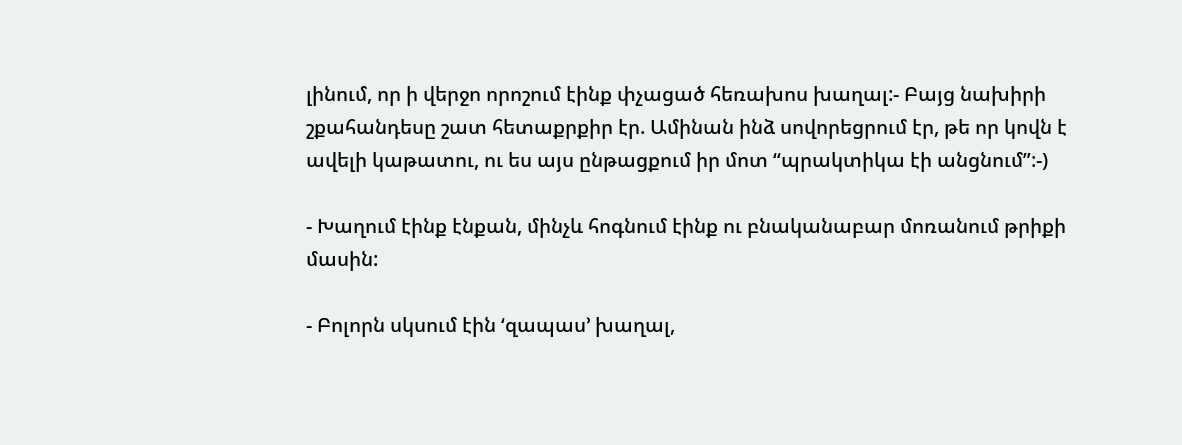լինում, որ ի վերջո որոշում էինք փչացած հեռախոս խաղալ:- Բայց նախիրի շքահանդեսը շատ հետաքրքիր էր. Ամինան ինձ սովորեցրում էր, թե որ կովն է ավելի կաթատու, ու ես այս ընթացքում իր մոտ “պրակտիկա էի անցնում”:-)

- Խաղում էինք էնքան, մինչև հոգնում էինք ու բնականաբար մոռանում թրիքի մասին:

- Բոլորն սկսում էին ‘զապաս’ խաղալ,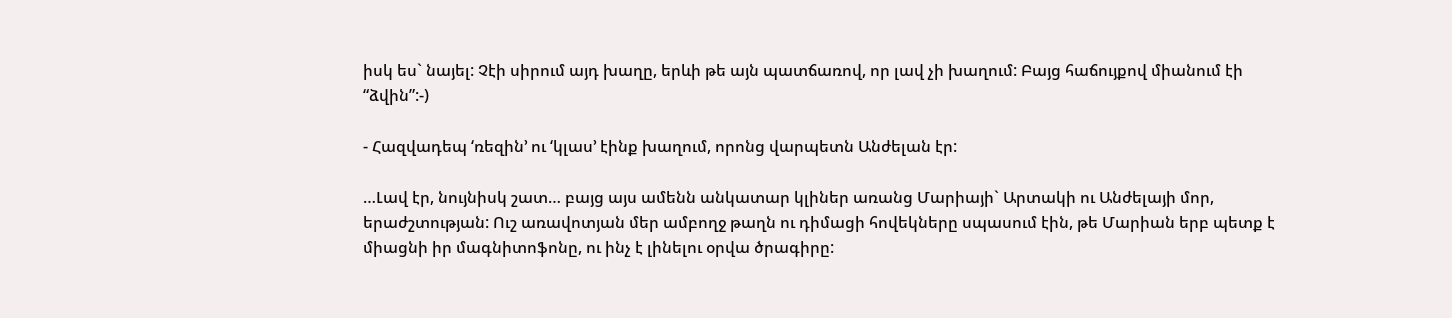իսկ ես` նայել: Չէի սիրում այդ խաղը, երևի թե այն պատճառով, որ լավ չի խաղում: Բայց հաճույքով միանում էի “ձվին”:-)

- Հազվադեպ ‘ռեզին’ ու ‘կլաս’ էինք խաղում, որոնց վարպետն Անժելան էր:

…Լավ էր, նույնիսկ շատ… բայց այս ամենն անկատար կլիներ առանց Մարիայի` Արտակի ու Անժելայի մոր, երաժշտության: Ուշ առավոտյան մեր ամբողջ թաղն ու դիմացի հովեկները սպասում էին, թե Մարիան երբ պետք է միացնի իր մագնիտոֆոնը, ու ինչ է լինելու օրվա ծրագիրը: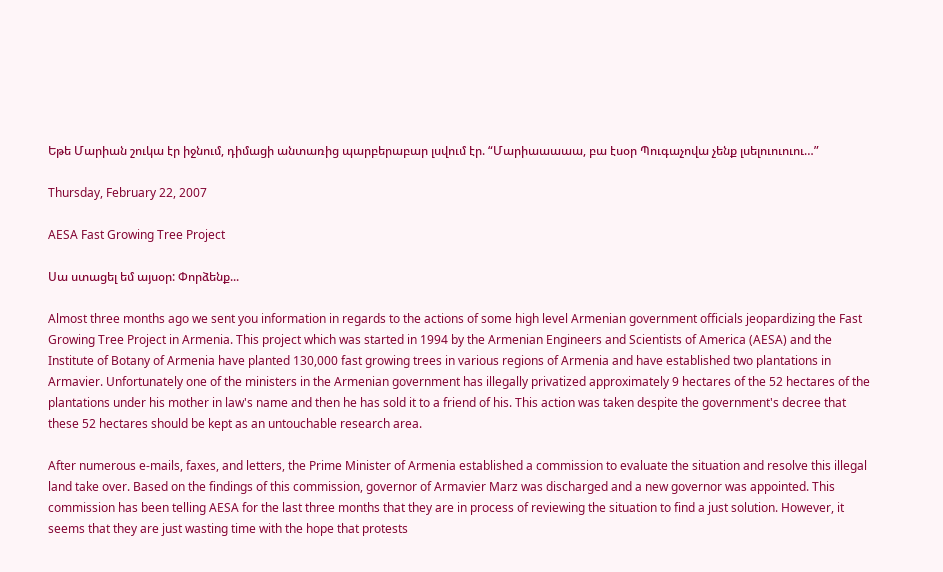Եթե Մարիան շուկա էր իջնում, դիմացի անտառից պարբերաբար լսվում էր. “Մարիաաաաա, բա էսօր Պուգաչովա չենք լսելուուուու…”

Thursday, February 22, 2007

AESA Fast Growing Tree Project

Սա ստացել եմ այսօր: Փորձենք...

Almost three months ago we sent you information in regards to the actions of some high level Armenian government officials jeopardizing the Fast Growing Tree Project in Armenia. This project which was started in 1994 by the Armenian Engineers and Scientists of America (AESA) and the Institute of Botany of Armenia have planted 130,000 fast growing trees in various regions of Armenia and have established two plantations in Armavier. Unfortunately one of the ministers in the Armenian government has illegally privatized approximately 9 hectares of the 52 hectares of the plantations under his mother in law's name and then he has sold it to a friend of his. This action was taken despite the government's decree that these 52 hectares should be kept as an untouchable research area.

After numerous e-mails, faxes, and letters, the Prime Minister of Armenia established a commission to evaluate the situation and resolve this illegal land take over. Based on the findings of this commission, governor of Armavier Marz was discharged and a new governor was appointed. This commission has been telling AESA for the last three months that they are in process of reviewing the situation to find a just solution. However, it seems that they are just wasting time with the hope that protests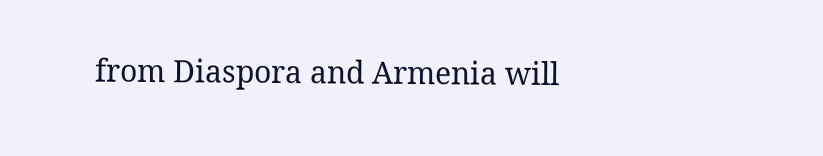from Diaspora and Armenia will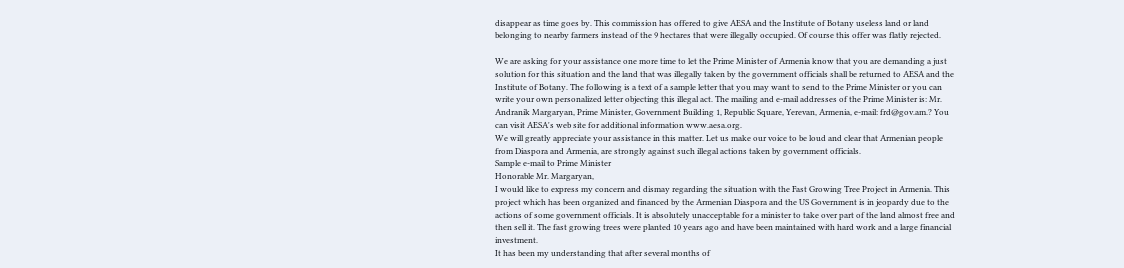disappear as time goes by. This commission has offered to give AESA and the Institute of Botany useless land or land belonging to nearby farmers instead of the 9 hectares that were illegally occupied. Of course this offer was flatly rejected.

We are asking for your assistance one more time to let the Prime Minister of Armenia know that you are demanding a just solution for this situation and the land that was illegally taken by the government officials shall be returned to AESA and the Institute of Botany. The following is a text of a sample letter that you may want to send to the Prime Minister or you can write your own personalized letter objecting this illegal act. The mailing and e-mail addresses of the Prime Minister is: Mr. Andranik Margaryan, Prime Minister, Government Building 1, Republic Square, Yerevan, Armenia, e-mail: frd@gov.am.? You can visit AESA's web site for additional information www.aesa.org.
We will greatly appreciate your assistance in this matter. Let us make our voice to be loud and clear that Armenian people from Diaspora and Armenia, are strongly against such illegal actions taken by government officials.
Sample e-mail to Prime Minister
Honorable Mr. Margaryan,
I would like to express my concern and dismay regarding the situation with the Fast Growing Tree Project in Armenia. This project which has been organized and financed by the Armenian Diaspora and the US Government is in jeopardy due to the actions of some government officials. It is absolutely unacceptable for a minister to take over part of the land almost free and then sell it. The fast growing trees were planted 10 years ago and have been maintained with hard work and a large financial investment.
It has been my understanding that after several months of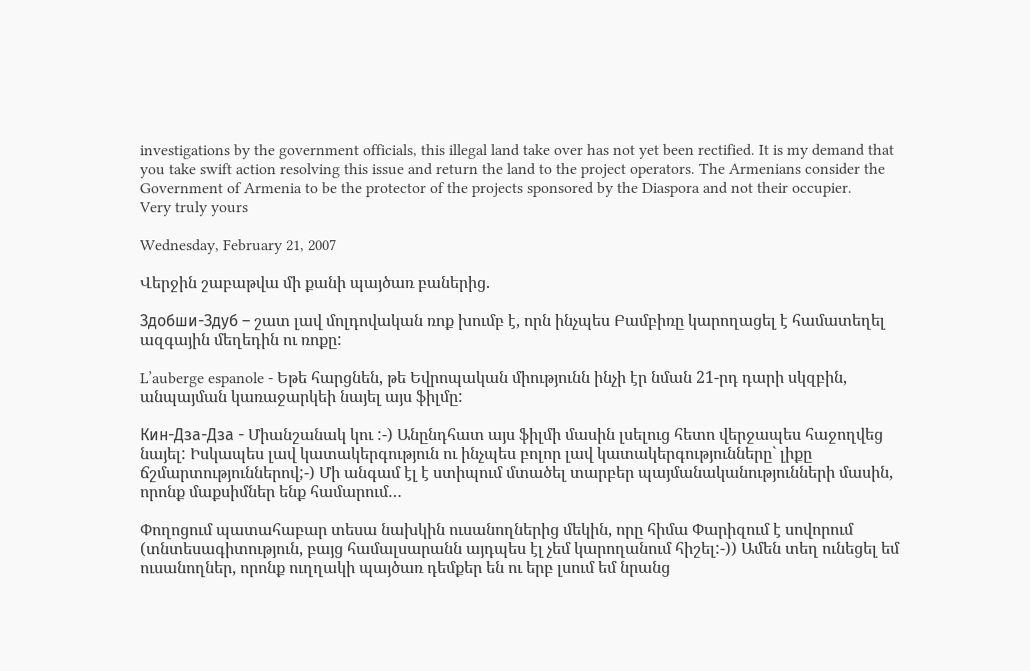investigations by the government officials, this illegal land take over has not yet been rectified. It is my demand that you take swift action resolving this issue and return the land to the project operators. The Armenians consider the Government of Armenia to be the protector of the projects sponsored by the Diaspora and not their occupier.
Very truly yours

Wednesday, February 21, 2007

Վերջին շաբաթվա մի քանի պայծառ բաներից.

Здобши-Здуб – շատ լավ մոլդովական ռոք խումբ է, որն ինչպես Բամբիռը կարողացել է համատեղել ազգային մեղեդին ու ռոքը:

L’auberge espanole - Եթե հարցնեն, թե Եվրոպական միությունն ինչի էր նման 21-րդ դարի սկզբին, անպայման կառաջարկեի նայել այս ֆիլմը:

Кин-Дза-Дза - Միանշանակ կու :-) Անընդհատ այս ֆիլմի մասին լսելուց հետո վերջապես հաջողվեց նայել: Իսկապես լավ կատակերգություն ու ինչպես բոլոր լավ կատակերգությունները` լիքը ճշմարտություններով;-) Մի անգամ էլ է ստիպում մտածել տարբեր պայմանականությունների մասին, որոնք մաքսիմներ ենք համարում…

Փողոցում պատահաբար տեսա նախկին ուսանողներից մեկին, որը հիմա Փարիզում է սովորում (տնտեսագիտություն, բայց համալսարանն այդպես էլ չեմ կարողանում հիշել:-)) Ամեն տեղ ունեցել եմ ուսանողներ, որոնք ուղղակի պայծառ դեմքեր են ու երբ լսում եմ նրանց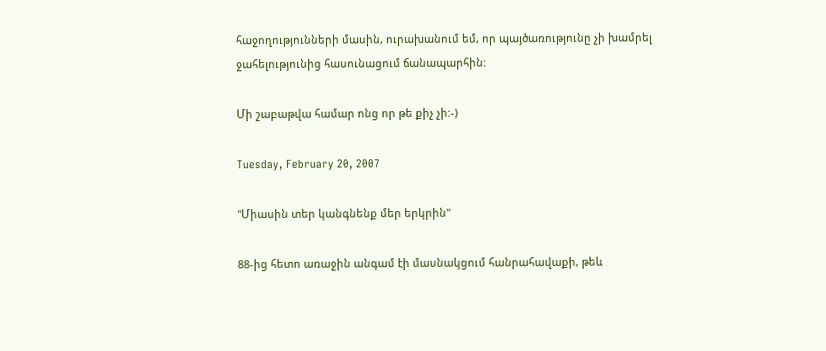հաջողությունների մասին, ուրախանում եմ, որ պայծառությունը չի խամրել ջահելությունից հասունացում ճանապարհին:

Մի շաբաթվա համար ոնց որ թե քիչ չի:-)

Tuesday, February 20, 2007

"Միասին տեր կանգնենք մեր երկրին"

88-ից հետո առաջին անգամ էի մասնակցում հանրահավաքի, թեև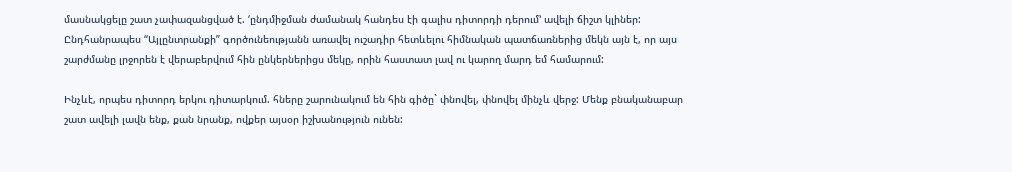մասնակցելը շատ չափազանցված է. ‘ընդմիջման ժամանակ հանդես էի գալիս դիտորդի դերում’ ավելի ճիշտ կլիներ: Ընդհանրապես “Այլընտրանքի” գործունեությանն առավել ուշադիր հետևելու հիմնական պատճառներից մեկն այն է, որ այս շարժմանը լրջորեն է վերաբերվում հին ընկերներիցս մեկը, որին հաստատ լավ ու կարող մարդ եմ համարում:

Ինչևէ, որպես դիտորդ երկու դիտարկում. հները շարունակում են հին գիծը` փնովել, փնովել մինչև վերջ: Մենք բնականաբար շատ ավելի լավն ենք, քան նրանք, ովքեր այսօր իշխանություն ունեն: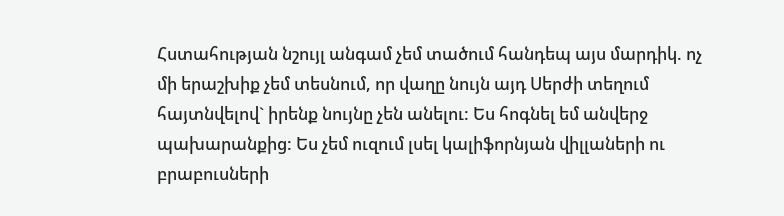Հստահության նշույլ անգամ չեմ տածում հանդեպ այս մարդիկ. ոչ մի երաշխիք չեմ տեսնում, որ վաղը նույն այդ Սերժի տեղում հայտնվելով` իրենք նույնը չեն անելու: Ես հոգնել եմ անվերջ պախարանքից: Ես չեմ ուզում լսել կալիֆորնյան վիլլաների ու բրաբուսների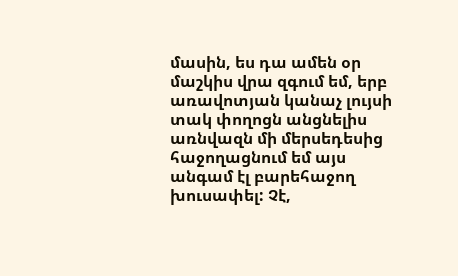մասին, ես դա ամեն օր մաշկիս վրա զգում եմ, երբ առավոտյան կանաչ լույսի տակ փողոցն անցնելիս առնվազն մի մերսեդեսից հաջողացնում եմ այս անգամ էլ բարեհաջող խուսափել: Չէ,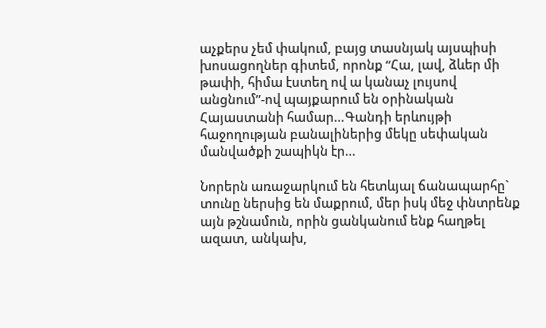աչքերս չեմ փակում, բայց տասնյակ այսպիսի խոսացողներ գիտեմ, որոնք “Հա, լավ, ձևեր մի թափի, հիմա էստեղ ով ա կանաչ լույսով անցնում”-ով պայքարում են օրինական Հայաստանի համար…Գանդի երևույթի հաջողության բանալիներից մեկը սեփական մանվածքի շապիկն էր…

Նորերն առաջարկում են հետևյալ ճանապարհը` տունը ներսից են մաքրում, մեր իսկ մեջ փնտրենք այն թշնամուն, որին ցանկանում ենք հաղթել ազատ, անկախ,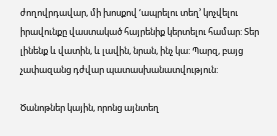ժողովրդավար, մի խոսքով ‘ապրելու տեղ’ կոչվելու իրավունքը վաստակած հայրենիք կերտելու համար: Տեր լինենք և վատին, և լավին, նրան, ինչ կա: Պարզ, բայց չափազանց դժվար պատասխանատվություն:

Ծանոթներ կային, որոնց այնտեղ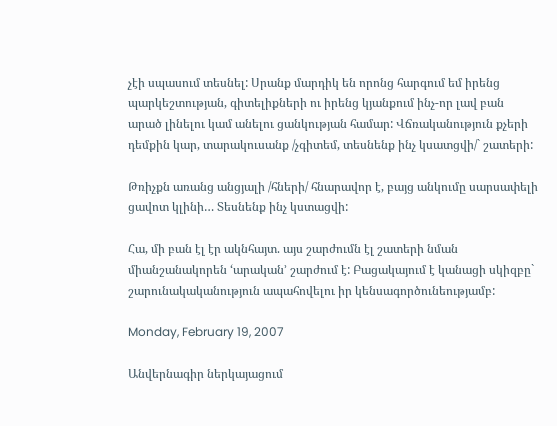չէի սպասում տեսնել: Սրանք մարդիկ են որոնց հարգում եմ իրենց պարկեշտության, գիտելիքների ու իրենց կյանքում ինչ-որ լավ բան արած լինելու կամ անելու ցանկության համար: Վճռականություն քչերի դեմքին կար, տարակուսանք /չգիտեմ, տեսնենք ինչ կսատցվի/` շատերի:

Թռիչքն առանց անցյալի /հների/ հնարավոր է, բայց անկումը սարսափելի ցավոտ կլինի… Տեսնենք ինչ կստացվի:

Հա, մի բան էլ էր ակնհայտ. այս շարժումն էլ շատերի նման միանշանակորեն ‘արական’ շարժում է: Բացակայում է կանացի սկիզբը` շարունակականություն ապահովելու իր կենսագործունեությամբ:

Monday, February 19, 2007

Անվերնագիր ներկայացում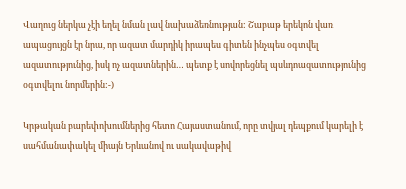Վաղուց ներկա չէի եղել նման լավ նախաձեռնության: Շաբաթ երեկոն վառ ապացույցն էր նրա, որ ազատ մարդիկ իրապես գիտեն ինչպես օգտվել ազատությունից, իսկ ոչ ազատներին… պետք է սովորեցնել պսևդոազատությունից օգտվելու նորմերին:-)

Կրթական բարեփոխումներից հետո Հայաստանում, որը տվյալ դեպքում կարելի է սահմանափակել միայն Երևանով ու սակավաթիվ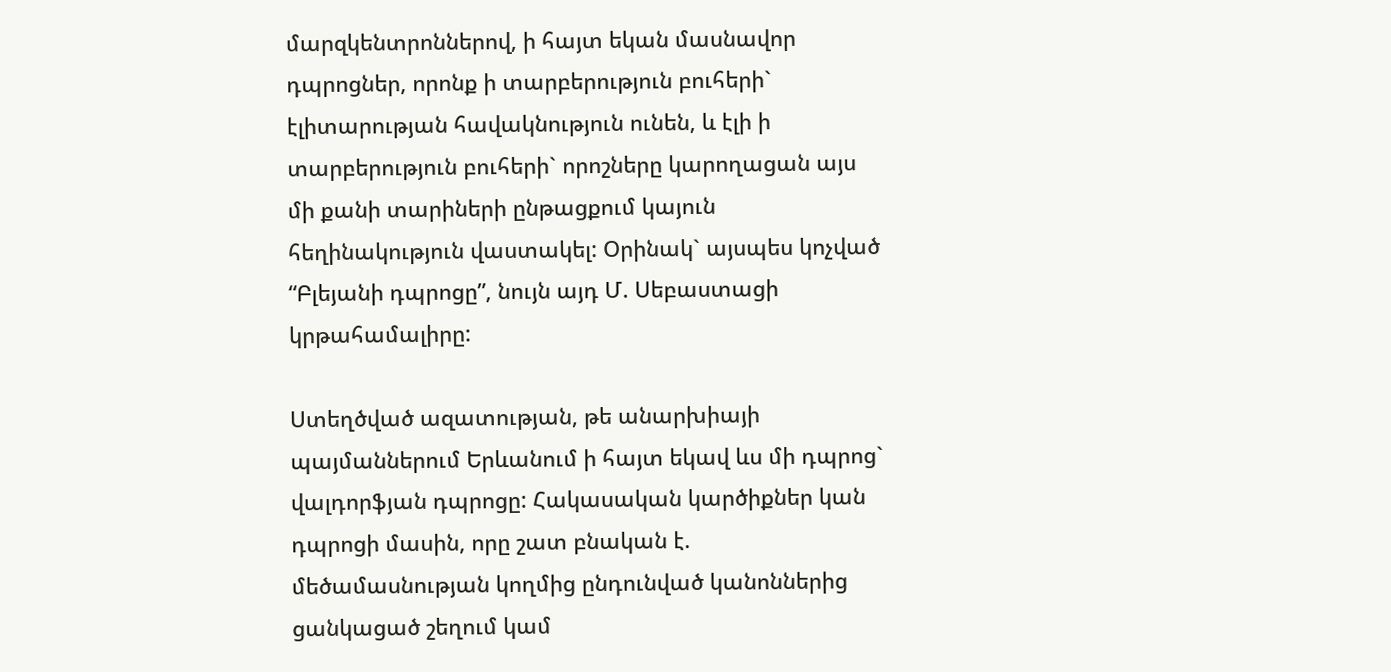մարզկենտրոններով, ի հայտ եկան մասնավոր դպրոցներ, որոնք ի տարբերություն բուհերի` էլիտարության հավակնություն ունեն, և էլի ի տարբերություն բուհերի` որոշները կարողացան այս մի քանի տարիների ընթացքում կայուն հեղինակություն վաստակել: Օրինակ` այսպես կոչված “Բլեյանի դպրոցը”, նույն այդ Մ. Սեբաստացի կրթահամալիրը:

Ստեղծված ազատության, թե անարխիայի պայմաններում Երևանում ի հայտ եկավ ևս մի դպրոց` վալդորֆյան դպրոցը: Հակասական կարծիքներ կան դպրոցի մասին, որը շատ բնական է. մեծամասնության կողմից ընդունված կանոններից ցանկացած շեղում կամ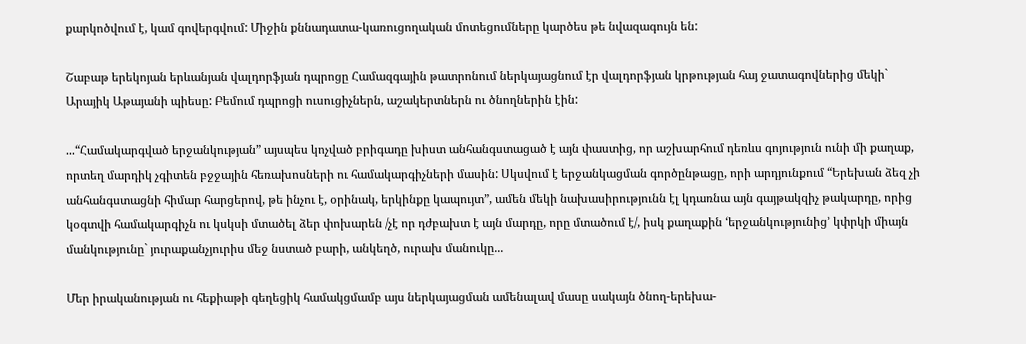քարկոծվում է, կամ գովերգվում: Միջին քննադատա-կառուցողական մոտեցումները կարծես թե նվազագույն են:

Շաբաթ երեկոյան երևանյան վալդորֆյան դպրոցը Համազգային թատրոնում ներկայացնում էր վալդորֆյան կրթության հայ ջատագովներից մեկի` Արայիկ Աթայանի պիեսը: Բեմում դպրոցի ուսուցիչներն, աշակերտներն ու ծնողներին էին:

...“Համակարգված երջանկության” այսպես կոչված բրիգադը խիստ անհանգստացած է այն փաստից, որ աշխարհում դեռևս գոյություն ունի մի քաղաք, որտեղ մարդիկ չգիտեն բջջային հեռախոսների ու համակարգիչների մասին: Սկսվում է երջանկացման գործընթացը, որի արդյունքում “Երեխան ձեզ չի անհանգստացնի հիմար հարցերով, թե ինչու է, օրինակ, երկինքը կապույտ”, ամեն մեկի նախասիրությունն էլ կդառնա այն գայթակզիչ թակարդը, որից կօգտվի համակարգիչն ու կսկսի մտածել ձեր փոխարեն /չէ որ դժբախտ է այն մարդը, որը մտածում է/, իսկ քաղաքին ‘երջանկությունից’ կփրկի միայն մանկությունը` յուրաքանչյուրիս մեջ նստած բարի, անկեղծ, ուրախ մանուկը...

Մեր իրականության ու հեքիաթի գեղեցիկ համակցմամբ այս ներկայացման ամենալավ մասը սակայն ծնող-երեխա-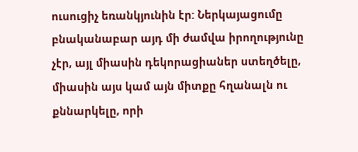ուսուցիչ եռանկյունին էր: Ներկայացումը բնականաբար այդ մի ժամվա իրողությունը չէր, այլ միասին դեկորացիաներ ստեղծելը, միասին այս կամ այն միտքը հղանալն ու քննարկելը, որի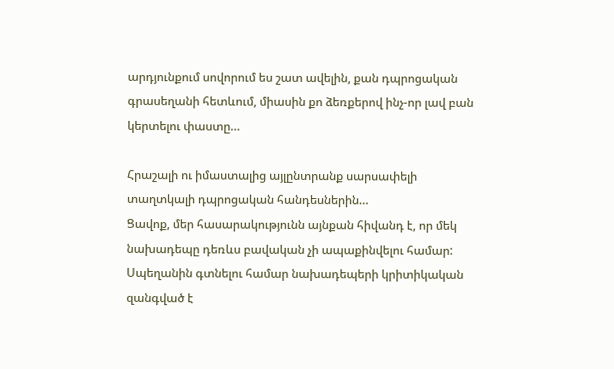արդյունքում սովորում ես շատ ավելին, քան դպրոցական գրասեղանի հետևում, միասին քո ձեռքերով ինչ-որ լավ բան կերտելու փաստը…

Հրաշալի ու իմաստալից այլընտրանք սարսափելի տաղտկալի դպրոցական հանդեսներին…
Ցավոք, մեր հասարակությունն այնքան հիվանդ է, որ մեկ նախադեպը դեռևս բավական չի ապաքինվելու համար: Սպեղանին գտնելու համար նախադեպերի կրիտիկական զանգված է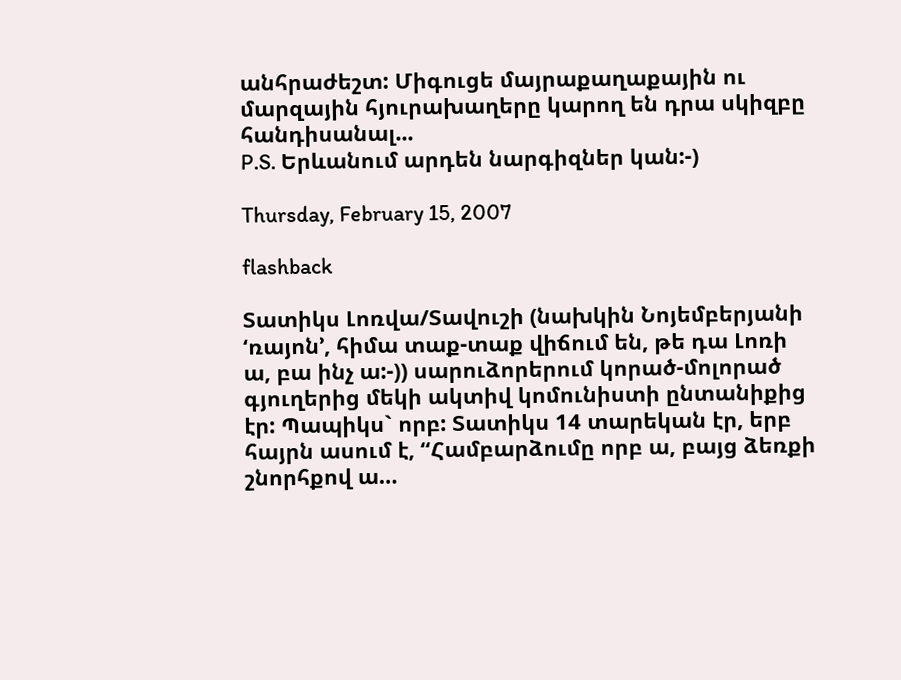անհրաժեշտ: Միգուցե մայրաքաղաքային ու մարզային հյուրախաղերը կարող են դրա սկիզբը հանդիսանալ...
P.S. Երևանում արդեն նարգիզներ կան:-)

Thursday, February 15, 2007

flashback

Տատիկս Լոռվա/Տավուշի (նախկին Նոյեմբերյանի ‘ռայոն’, հիմա տաք-տաք վիճում են, թե դա Լոռի ա, բա ինչ ա:-)) սարուձորերում կորած-մոլորած գյուղերից մեկի ակտիվ կոմունիստի ընտանիքից էր: Պապիկս` որբ: Տատիկս 14 տարեկան էր, երբ հայրն ասում է, “Համբարձումը որբ ա, բայց ձեռքի շնորհքով ա…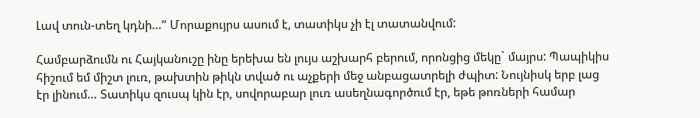Լավ տուն-տեղ կդնի…” Մորաքույրս ասում է, տատիկս չի էլ տատանվում:

Համբարձումն ու Հայկանուշը ինը երեխա են լույս աշխարհ բերում, որոնցից մեկը` մայրս: Պապիկիս հիշում եմ միշտ լուռ, թախտին թիկն տված ու աչքերի մեջ անբացատրելի ժպիտ: Նույնիսկ երբ լաց էր լինում… Տատիկս զուսպ կին էր, սովորաբար լուռ ասեղնագործում էր, եթե թոռների համար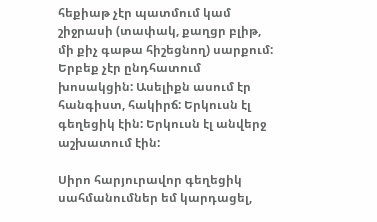հեքիաթ չէր պատմում կամ շիջրասի (տափակ, քաղցր բլիթ, մի քիչ գաթա հիշեցնող) սարքում: Երբեք չէր ընդհատում խոսակցին: Ասելիքն ասում էր հանգիստ, հակիրճ: Երկուսն էլ գեղեցիկ էին: Երկուսն էլ անվերջ աշխատում էին:

Սիրո հարյուրավոր գեղեցիկ սահմանումներ եմ կարդացել,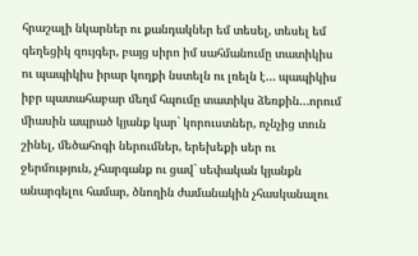հրաշալի նկարներ ու քանդակներ եմ տեսել, տեսել եմ գեղեցիկ զույգեր, բայց սիրո իմ սահմանումը տատիկիս ու պապիկիս իրար կողքի նստելն ու լռելն է… պապիկիս իբր պատահաբար մեղմ հպումը տատիկս ձեռքին…որում միասին ապրած կյանք կար` կորուստներ, ոչնչից տուն շինել, մեծահոգի ներումներ, երեխեքի սեր ու ջերմություն, չհարգանք ու ցավ` սեփական կյանքն անարգելու համար, ծնողին ժամանակին չհասկանալու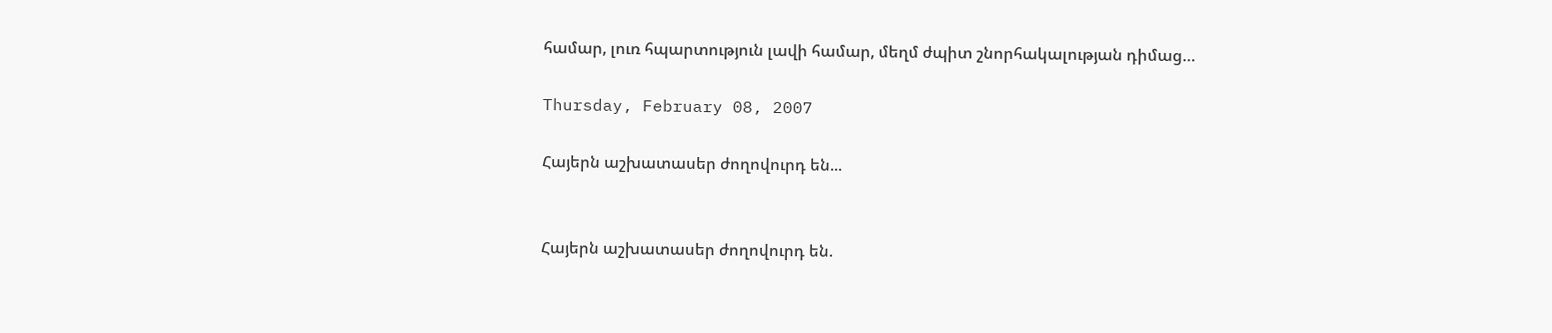համար, լուռ հպարտություն լավի համար, մեղմ ժպիտ շնորհակալության դիմաց…

Thursday, February 08, 2007

Հայերն աշխատասեր ժողովուրդ են...


Հայերն աշխատասեր ժողովուրդ են.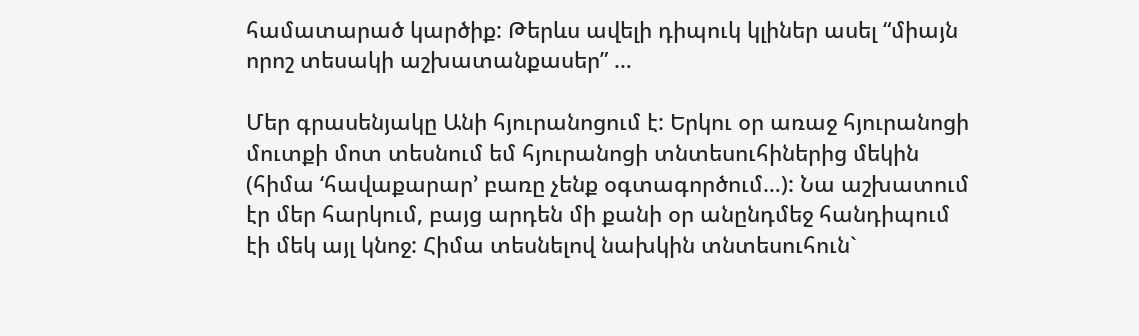համատարած կարծիք: Թերևս ավելի դիպուկ կլիներ ասել “միայն որոշ տեսակի աշխատանքասեր” …

Մեր գրասենյակը Անի հյուրանոցում է: Երկու օր առաջ հյուրանոցի մուտքի մոտ տեսնում եմ հյուրանոցի տնտեսուհիներից մեկին (հիմա ‘հավաքարար’ բառը չենք օգտագործում…): Նա աշխատում էր մեր հարկում, բայց արդեն մի քանի օր անընդմեջ հանդիպում էի մեկ այլ կնոջ: Հիմա տեսնելով նախկին տնտեսուհուն`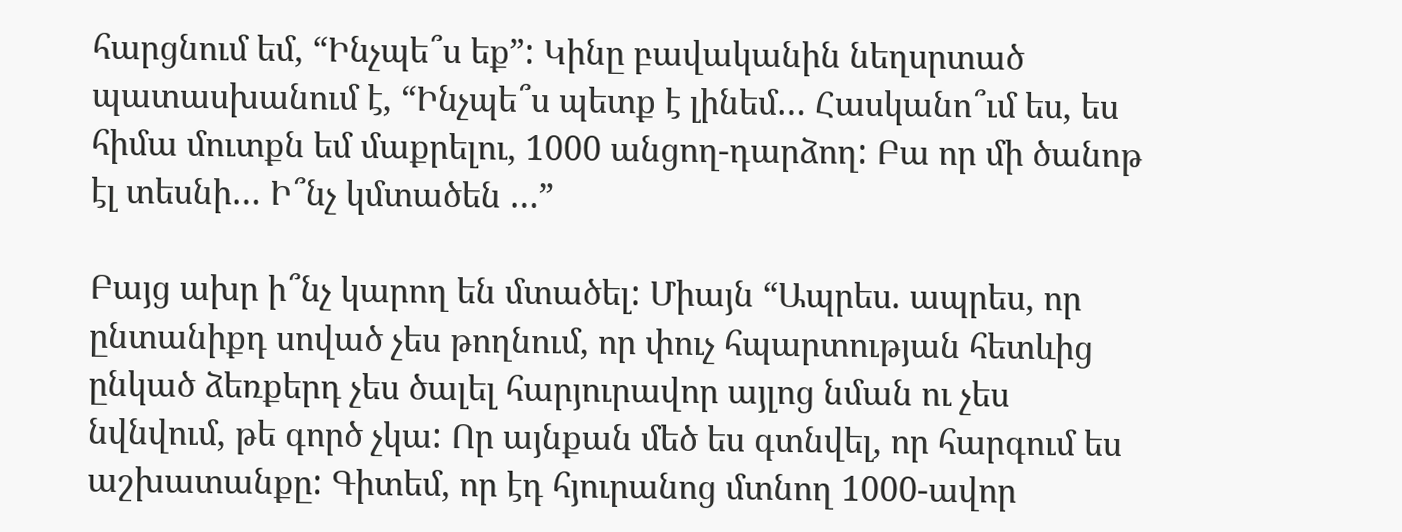հարցնում եմ, “Ինչպե՞ս եք”: Կինը բավականին նեղսրտած պատասխանում է, “Ինչպե՞ս պետք է լինեմ… Հասկանո՞ւմ ես, ես հիմա մուտքն եմ մաքրելու, 1000 անցող-դարձող: Բա որ մի ծանոթ էլ տեսնի… Ի՞նչ կմտածեն …”

Բայց ախր ի՞նչ կարող են մտածել: Միայն “Ապրես. ապրես, որ ընտանիքդ սոված չես թողնում, որ փուչ հպարտության հետևից ընկած ձեռքերդ չես ծալել հարյուրավոր այլոց նման ու չես նվնվում, թե գործ չկա: Որ այնքան մեծ ես գտնվել, որ հարգում ես աշխատանքը: Գիտեմ, որ էդ հյուրանոց մտնող 1000-ավոր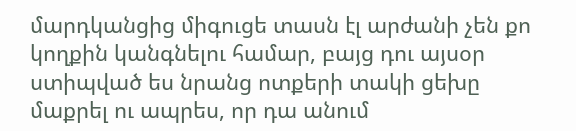մարդկանցից միգուցե տասն էլ արժանի չեն քո կողքին կանգնելու համար, բայց դու այսօր ստիպված ես նրանց ոտքերի տակի ցեխը մաքրել ու ապրես, որ դա անում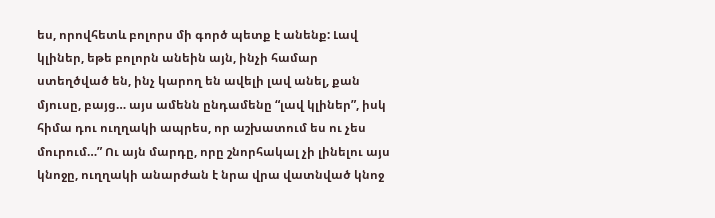ես, որովհետև բոլորս մի գործ պետք է անենք: Լավ կլիներ, եթե բոլորն անեին այն, ինչի համար ստեղծված են, ինչ կարող են ավելի լավ անել, քան մյուսը, բայց… այս ամենն ընդամենը “լավ կլիներ”, իսկ հիմա դու ուղղակի ապրես, որ աշխատում ես ու չես մուրում…” Ու այն մարդը, որը շնորհակալ չի լինելու այս կնոջը, ուղղակի անարժան է նրա վրա վատնված կնոջ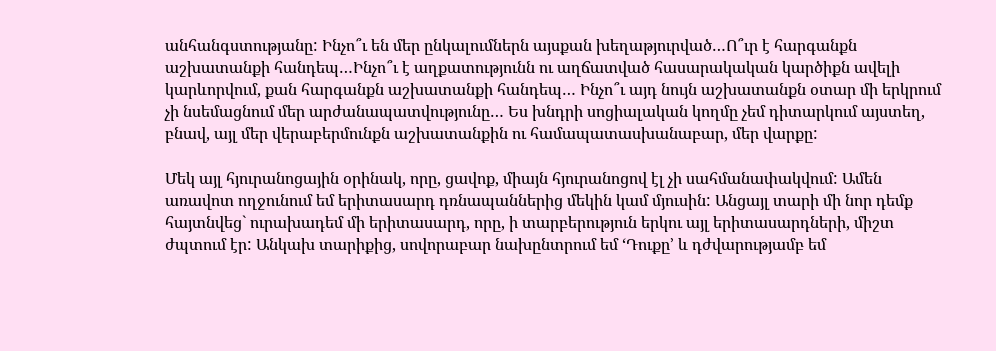անհանգստությանը: Ինչո՞ւ են մեր ընկալումներն այսքան խեղաթյուրված…Ո՞ւր է հարգանքն աշխատանքի հանդեպ…Ինչո՞ւ է աղքատությունն ու աղճատված հասարակական կարծիքն ավելի կարևորվում, քան հարգանքն աշխատանքի հանդեպ… Ինչո՞ւ այդ նույն աշխատանքն օտար մի երկրում չի նսեմացնում մեր արժանապատվությունը… Ես խնդրի սոցիալական կողմը չեմ դիտարկում այստեղ, բնավ, այլ մեր վերաբերմունքն աշխատանքին ու համապատասխանաբար, մեր վարքը:

Մեկ այլ հյուրանոցային օրինակ, որը, ցավոք, միայն հյուրանոցով էլ չի սահմանափակվում: Ամեն առավոտ ողջունում եմ երիտասարդ դռնապաններից մեկին կամ մյուսին: Անցայլ տարի մի նոր դեմք հայտնվեց` ուրախադեմ մի երիտասարդ, որը, ի տարբերություն երկու այլ երիտասարդների, միշտ ժպտում էր: Անկախ տարիքից, սովորաբար նախընտրում եմ ‘Դուքը’ և դժվարությամբ եմ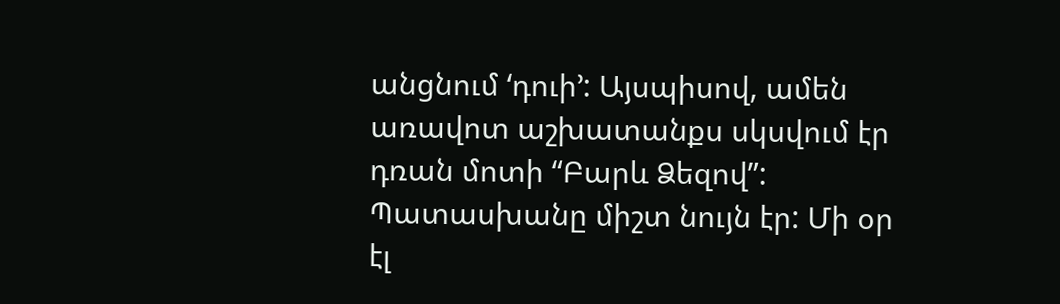անցնում ‘դուի’: Այսպիսով, ամեն առավոտ աշխատանքս սկսվում էր դռան մոտի “Բարև Ձեզով”: Պատասխանը միշտ նույն էր: Մի օր էլ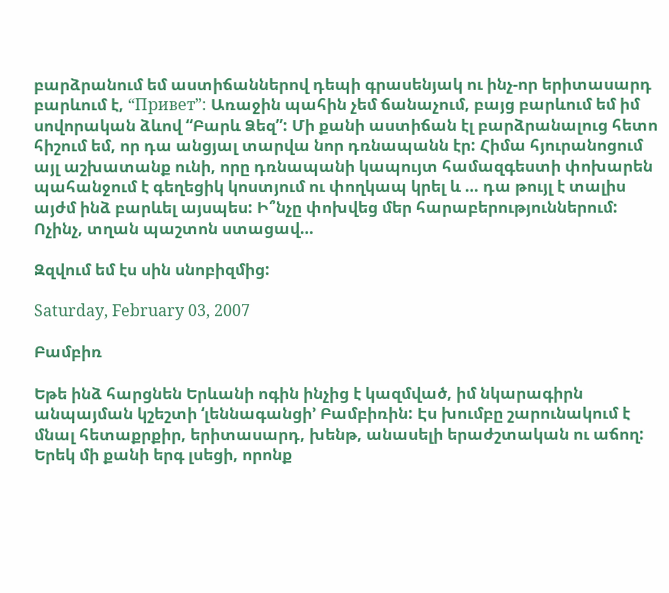բարձրանում եմ աստիճաններով դեպի գրասենյակ ու ինչ-որ երիտասարդ բարևում է, “Привет”: Առաջին պահին չեմ ճանաչում, բայց բարևում եմ իմ սովորական ձևով “Բարև Ձեզ”: Մի քանի աստիճան էլ բարձրանալուց հետո հիշում եմ, որ դա անցյալ տարվա նոր դռնապանն էր: Հիմա հյուրանոցում այլ աշխատանք ունի, որը դռնապանի կապույտ համազգեստի փոխարեն պահանջում է գեղեցիկ կոստյում ու փողկապ կրել և … դա թույլ է տալիս այժմ ինձ բարևել այսպես: Ի՞նչը փոխվեց մեր հարաբերություններում: Ոչինչ, տղան պաշտոն ստացավ…

Զզվում եմ էս սին սնոբիզմից:

Saturday, February 03, 2007

Բամբիռ

Եթե ինձ հարցնեն Երևանի ոգին ինչից է կազմված, իմ նկարագիրն անպայման կշեշտի ‘լեննագանցի’ Բամբիռին: Էս խումբը շարունակում է մնալ հետաքրքիր, երիտասարդ, խենթ, անասելի երաժշտական ու աճող: Երեկ մի քանի երգ լսեցի, որոնք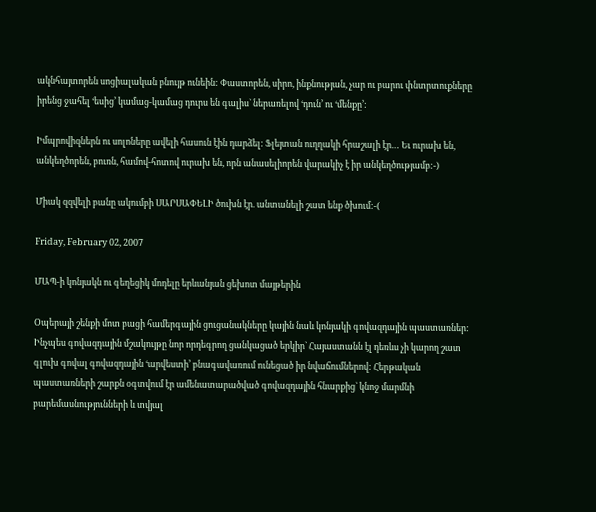ակնհայտորեն սոցիալական բնույթ ունեին: Փաստորեն, սիրո, ինքնության, չար ու բարու փնտրտուքները իրենց ջահել ‘եսից’ կամաց-կամաց դուրս են գալիս` ներառելով ‘դուն’ ու ‘մենքը’:

Իմպրովիզներն ու սոլոները ավելի հասուն էին դարձել: Ֆլեյտան ուղղակի հրաշալի էր… Եւ ուրախ են, անկեղծորեն, բուռն, համով-հոտով ուրախ են, որն անասելիորեն վարակիչ է իր անկեղծությամբ:-)

Միակ զզվելի բանը ակումբի ՍԱՐՍԱՓԵԼԻ ծուխն էր. անտանելի շատ ենք ծխում:-(

Friday, February 02, 2007

ՄԱՊ-ի կոնյակն ու գեղեցիկ մոդելը երևանյան ցեխոտ մայթերին

Օպերայի շենքի մոտ բացի համերգային ցուցանակները կային նաև կոնյակի գովազդային պաստառներ: Ինչպես գովազդային մշակույթը նոր որդեգրող ցանկացած երկիր` Հայաստանն էլ դեռևս չի կարող շատ գլուխ գովալ գովազդային ‘արվեստի’ բնագավառում ունեցած իր նվաճումներով: Հերթական պաստառների շարքն օգտվում էր ամենատարածված գովազդային հնարքից` կնոջ մարմնի բարեմասնությունների և տվյալ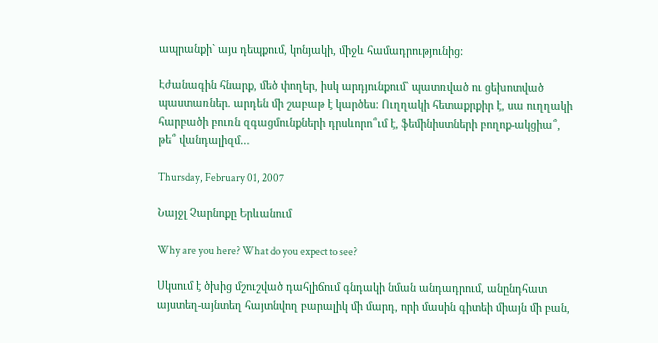ապրանքի` այս դեպքում, կոնյակի, միջև համադրությունից:

Էժանագին հնարք, մեծ փողեր, իսկ արդյունքում` պատռված ու ցեխոտված պաստառներ. արդեն մի շաբաթ է կարծես: Ուղղակի հետաքրքիր է, սա ուղղակի հարբածի բուռն զգացմունքների դրսևորո՞ւմ է, ֆեմինիստների բողոք-ակցիա՞, թե՞ վանդալիզմ…

Thursday, February 01, 2007

Նայջլ Չարնոքը Երևանում

Why are you here? What do you expect to see?

Սկսում է ծխից մշուշված դահլիճում գնդակի նման անդադրում, անընդհատ այստեղ-այնտեղ հայտնվող բարալիկ մի մարդ, որի մասին գիտեի միայն մի բան,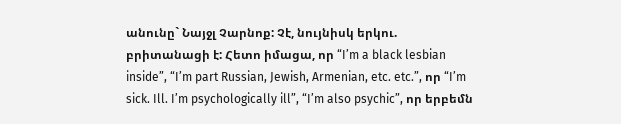անունը` Նայջլ Չարնոք: Չէ, նույնիսկ երկու. բրիտանացի է: Հետո իմացա, որ “I’m a black lesbian inside”, “I’m part Russian, Jewish, Armenian, etc. etc.”, որ “I’m sick. Ill. I’m psychologically ill”, “I’m also psychic”, որ երբեմն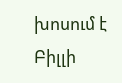խոսում է Բիլլի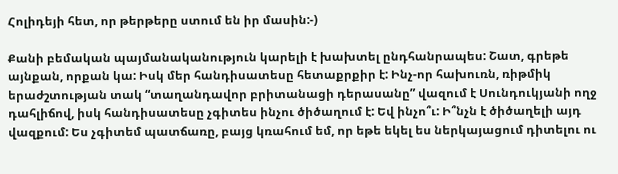Հոլիդեյի հետ, որ թերթերը ստում են իր մասին:-)

Քանի բեմական պայմանականություն կարելի է խախտել ընդհանրապես: Շատ, գրեթե այնքան, որքան կա: Իսկ մեր հանդիսատեսը հետաքրքիր է: Ինչ-որ հախուռն, ռիթմիկ երաժշտության տակ “տաղանդավոր բրիտանացի դերասանը” վազում է Սունդուկյանի ողջ դահլիճով, իսկ հանդիսատեսը չգիտես ինչու ծիծաղում է: Եվ ինչո՞ւ: Ի՞նչն է ծիծաղելի այդ վազքում: Ես չգիտեմ պատճառը, բայց կռահում եմ, որ եթե եկել ես ներկայացում դիտելու ու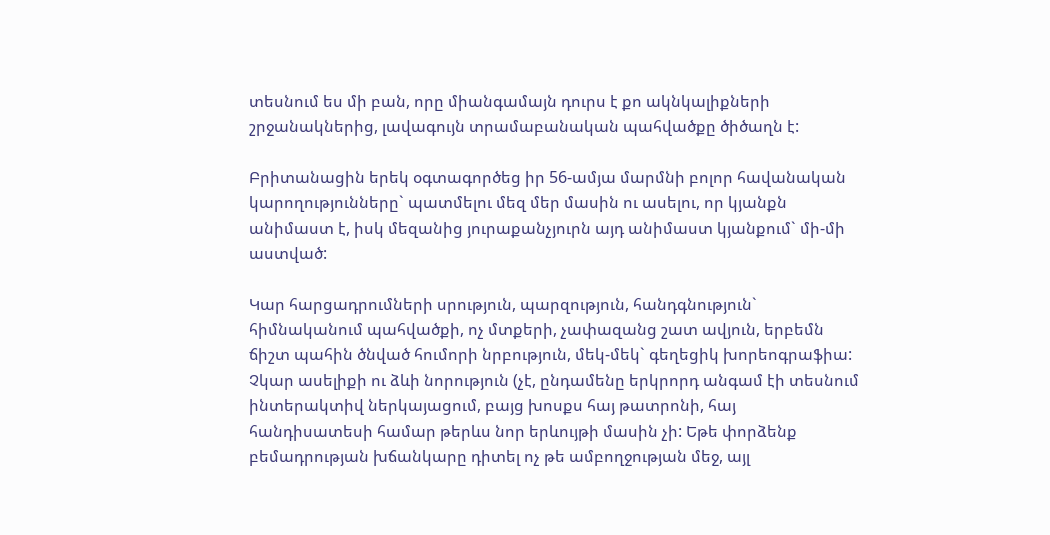տեսնում ես մի բան, որը միանգամայն դուրս է քո ակնկալիքների շրջանակներից, լավագույն տրամաբանական պահվածքը ծիծաղն է:

Բրիտանացին երեկ օգտագործեց իր 56-ամյա մարմնի բոլոր հավանական կարողությունները` պատմելու մեզ մեր մասին ու ասելու, որ կյանքն անիմաստ է, իսկ մեզանից յուրաքանչյուրն այդ անիմաստ կյանքում` մի-մի աստված:

Կար հարցադրումների սրություն, պարզություն, հանդգնություն` հիմնականում պահվածքի, ոչ մտքերի, չափազանց շատ ավյուն, երբեմն ճիշտ պահին ծնված հումորի նրբություն, մեկ-մեկ` գեղեցիկ խորեոգրաֆիա: Չկար ասելիքի ու ձևի նորություն (չէ, ընդամենը երկրորդ անգամ էի տեսնում ինտերակտիվ ներկայացում, բայց խոսքս հայ թատրոնի, հայ հանդիսատեսի համար թերևս նոր երևույթի մասին չի: Եթե փորձենք բեմադրության խճանկարը դիտել ոչ թե ամբողջության մեջ, այլ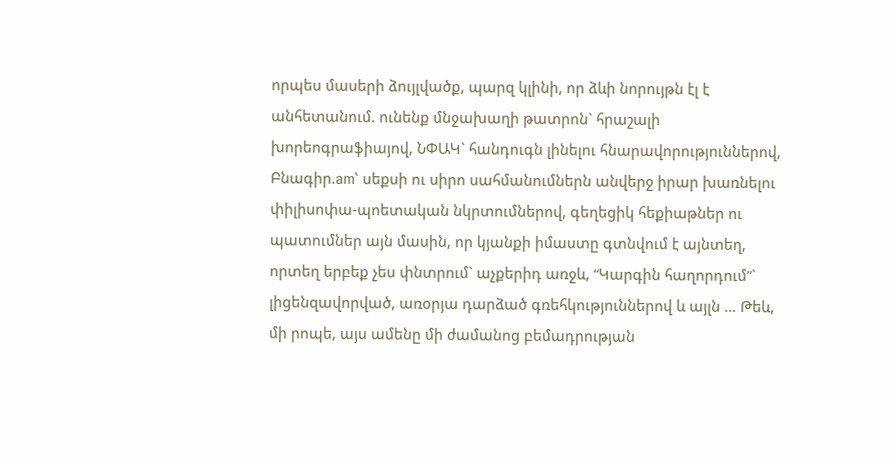որպես մասերի ձույլվածք, պարզ կլինի, որ ձևի նորույթն էլ է անհետանում. ունենք մնջախաղի թատրոն` հրաշալի խորեոգրաֆիայով, ՆՓԱԿ` հանդուգն լինելու հնարավորություններով, Բնագիր.am` սեքսի ու սիրո սահմանումներն անվերջ իրար խառնելու փիլիսոփա-պոետական նկրտումներով, գեղեցիկ հեքիաթներ ու պատումներ այն մասին, որ կյանքի իմաստը գտնվում է այնտեղ, որտեղ երբեք չես փնտրում` աչքերիդ առջև, “Կարգին հաղորդում”` լիցենզավորված, առօրյա դարձած գռեհկություններով և այլն … Թեև, մի րոպե, այս ամենը մի ժամանոց բեմադրության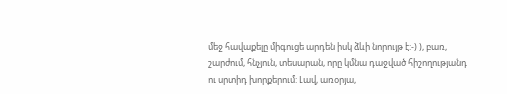մեջ հավաքելը միգուցե արդեն իսկ ձևի նորույթ է:-) ), բառ, շարժում, հնչյուն, տեսարան, որը կմնա դաջված հիշողությանդ ու սրտիդ խորքերում: Լավ, առօրյա,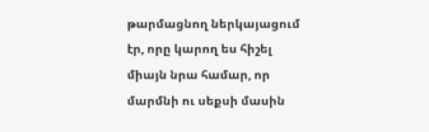թարմացնող ներկայացում էր, որը կարող ես հիշել միայն նրա համար, որ մարմնի ու սեքսի մասին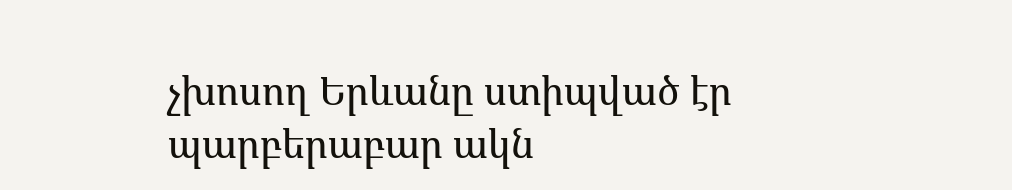չխոսող Երևանը ստիպված էր պարբերաբար ակն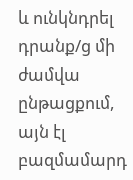և ունկնդրել դրանք/ց մի ժամվա ընթացքում, այն էլ բազմամարդ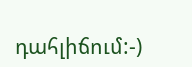դահլիճում:-)